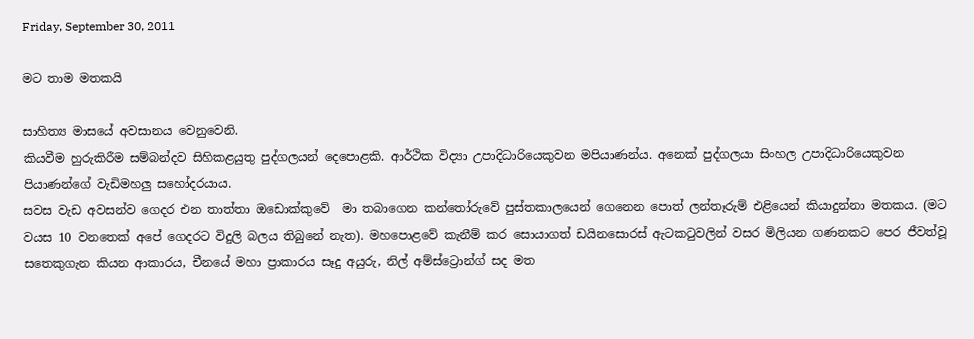Friday, September 30, 2011

මට තාම මතකයි

සාහිත්‍ය මාසයේ අවසානය වෙනුවෙනි.
කියවීම හුරුකිරීම සම්බන්දව සිහිකළයුතු පුද්ගලයන් දෙපොළකි. ආර්ථික විද්‍යා උපාදිධාරියෙකුවන මපියාණන්ය. අනෙක් පුද්ගලයා සිංහල උපාදිධාරියෙකුවන පියාණන්ගේ වැඩිමහලු සහෝදරයාය.
සවස වැඩ අවසන්ව ගෙදර එන තාත්තා ඔඩොක්කුවේ  මා තබාගෙන කන්තෝරුවේ පුස්තකාලයෙන් ගෙනෙන පොත් ලන්තෑරුම් එළියෙන් කියාදුන්නා මතකය. (මට වයස 10 වනතෙක් අපේ ගෙදරට විදුලි බලය තිබුනේ නැත). මහපොළවේ කැනීම් කර සොයාගත් ඩයිනසොරස් ඇටකටුවලින් වසර මිලියන ගණනකට පෙර ජීවත්වූ සතෙකුගැන කියන ආකාරය, චීනයේ මහා ප්‍රාකාරය සෑදු අයුරු, නිල් අම්ස්ට්‍රොන්ග් සද මත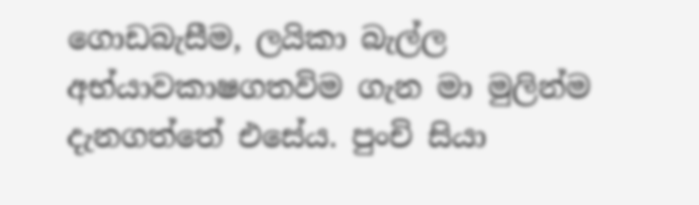ගොඩබැසීම, ලයිකා බැල්ල අභ්යාවකාෂගතවිම ගැන මා මුලින්ම දැනගත්තේ එසේය. පුංචි සියා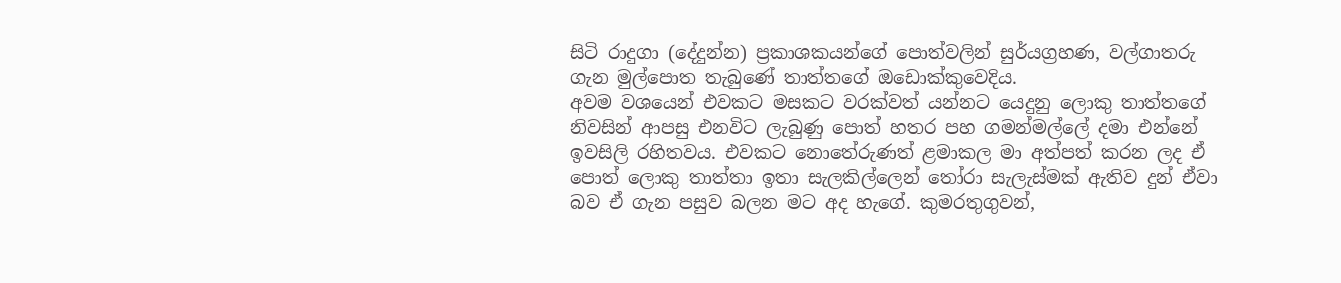සිටි රාදුගා (දේදුන්න) ප්‍රකාශකයන්ගේ පොත්වලින් සුර්යග්‍රහණ, වල්ගාතරු ගැන මුල්පොත තැබුණේ තාත්තගේ ඔඩොක්කුවෙදිය.
අවම වශයෙන් එවකට මසකට වරක්වත් යන්නට යෙදුනු ලොකු තාත්තගේ නිවසින් ආපසු එනවිට ලැබුණු පොත් හතර පහ ගමන්මල්ලේ දමා එන්නේ ඉවසිලි රහිතවය. එවකට නොතේරුණත් ළමාකල මා අත්පත් කරන ලද ඒ පොත් ලොකු තාත්තා ඉතා සැලකිල්ලෙන් තෝරා සැලැස්මක් ඇතිව දුන් ඒවා බව ඒ ගැන පසුව බලන මට අද හැගේ. කුමරතුගුවන්,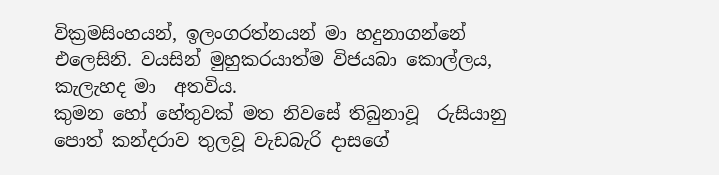වික්‍රමසිංහයන්, ඉලංගරත්නයන් මා හදුනාගන්නේ එලෙසිනි. වයසින් මුහුකරයාත්ම විජයබා කොල්ලය, කැලැහද මා  අතවිය.
කුමන හෝ හේතුවක් මත නිවසේ තිබුනාවූ  රුසියානු පොත් කන්දරාව තුලවූ වැඩබැරි දාසගේ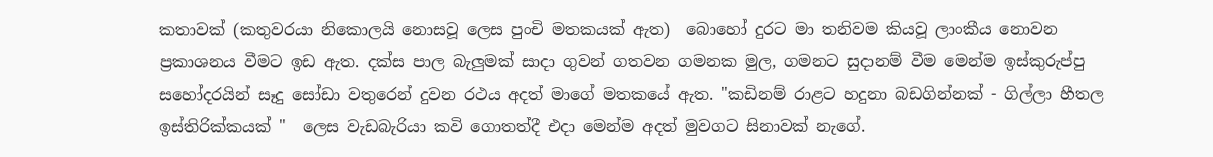කතාවක් (කතුවරයා නිකොලයි නොසවූ ලෙස පුංචි මතකයක් ඇත)  බොහෝ දුරට මා තනිවම කියවූ ලාංකීය නොවන ප්‍රකාශනය වීමට ඉඩ ඇත. දක්ස පාල බැලුමක් සාදා ගුවන් ගතවන ගමනක මුල, ගමනට සුදානම් වීම මෙන්ම ඉස්කුරුප්පු සහෝදරයින් සෑදු සෝඩා වතුරෙන් දුවන රථය අදත් මාගේ මතකයේ ඇත. "කඩිනම් රාළට හදුනා බඩගින්නක් - ගිල්ලා හීතල ඉස්තිරික්කයක් "  ලෙස වැඩබැරියා කවි ගොතත්දී එදා මෙන්ම අදත් මුවගට සිනාවක් නැගේ.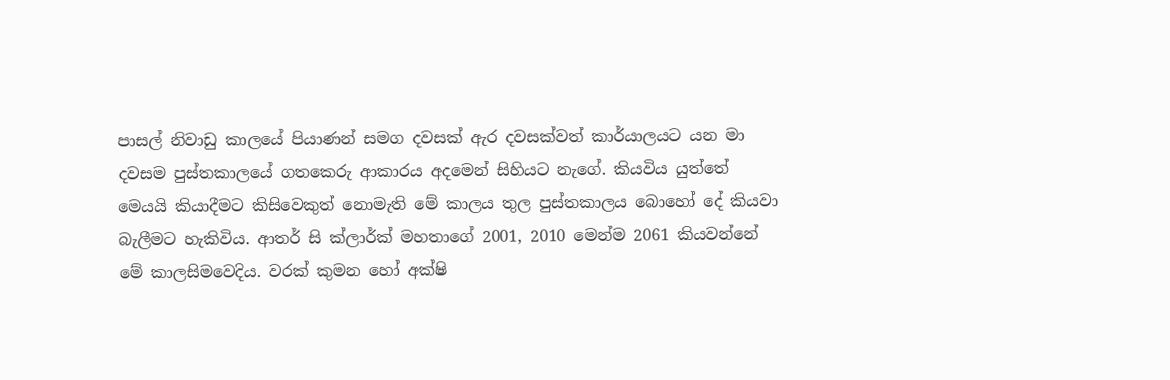පාසල් නිවාඩු කාලයේ පියාණන් සමග දවසක් ඇර දවසක්වත් කාර්යාලයට යන මා දවසම පුස්තකාලයේ ගතකෙරු ආකාරය අදමෙන් සිහියට නැගේ. කියවිය යුත්තේ මෙයයි කියාදීමට කිසිවෙකුත් නොමැති මේ කාලය තුල පුස්තකාලය බොහෝ දේ කියවා බැලීමට හැකිවිය. ආතර් සි ක්ලාර්ක් මහතාගේ 2001, 2010 මෙන්ම 2061 කියවන්නේ මේ කාලසිමවෙදිය. වරක් කුමන හෝ අක්ෂි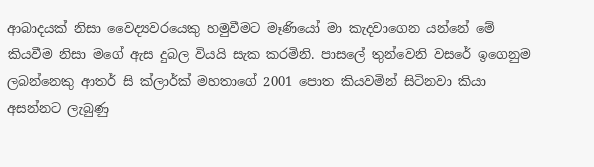ආබාදයක් නිසා වෛද්‍යවරයෙකු හමුවීමට මෑණියෝ මා කැදවාගෙන යන්නේ මේ කියවීම නිසා මගේ ඇස දුබල වියයි සැක කරමිනි. පාසලේ තුන්වෙනි වසරේ ඉගෙනුම ලබන්නෙකු ආතර් සි ක්ලාර්ක් මහතාගේ 2001 පොත කියවමින් සිටිනවා කියා අසන්නට ලැබුණු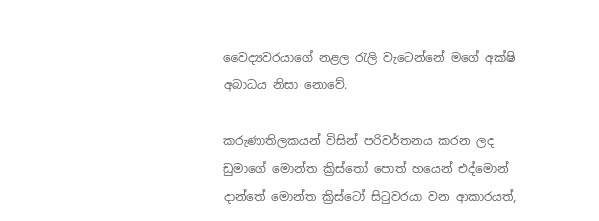වෛද්‍යවරයාගේ නළල රැලි වැටෙන්නේ මගේ අක්ෂි අබාධය නිසා නොවේ.

කරුණාතිලකයන් විසින් පරිවර්තනය කරන ලද ඩුමාගේ මොන්ත ක්‍රිස්තෝ පොත් හයෙන් එද්මොන් දාන්තේ මොන්ත ක්‍රිස්ටෝ සිටුවරයා වන ආකාරයත්,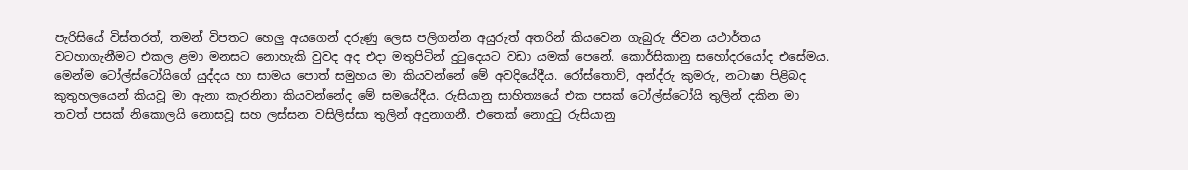පැරිසියේ විස්තරත්, තමන් විපතට හෙලු අයගෙන් දරුණු ලෙස පලිගන්න අයුරුත් අතරින් කියවෙන ගැබුරු ජිවන යථාර්තය වටහාගැනීමට එකල ළමා මනසට නොහැකි වුවද අද එදා මතුපිටින් දුටුදෙයට වඩා යමක් පෙනේ. කොර්සිකානු සහෝදරයෝද එසේමය.
මෙන්ම ටෝල්ස්ටෝයිගේ යුද්දය හා සාමය පොත් සමුහය මා කියවන්නේ මේ අවදියේදීය. රෝස්තොව්, අන්ද්රු කුමරු, නටාෂා පිළිබද කුතුහලයෙන් කියවූ මා ඇනා කැරනිනා කියවන්නේද මේ සමයේදීය. රුසියානු සාහිත්‍යයේ එක පසක් ටෝල්ස්ටෝයි තුලින් දකින මා තවත් පසක් නිකොලයි නොසවූ සහ ලස්සන වසිලිස්සා තුලින් අදුනාගනී. එතෙක් නොදුටු රුසියානු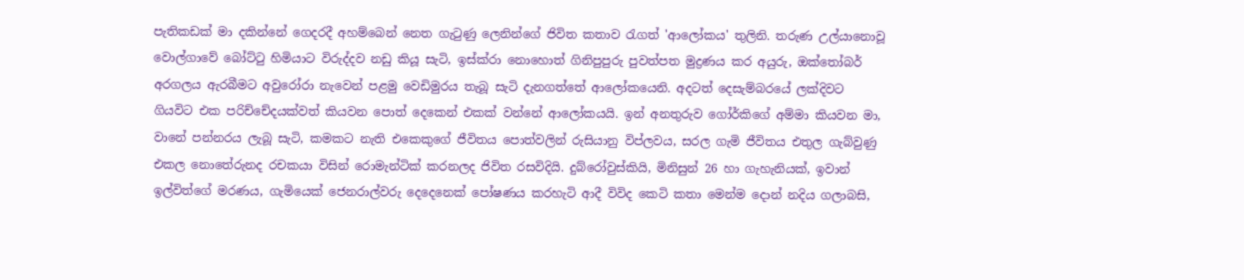පැතිකඩක් මා දකින්නේ ගෙදරදී අහම්බෙන් නෙත ගැටුණු ලෙනින්ගේ ජිවිත කතාව රැගත් 'ආලෝකය' තුලිනි. තරුණ උල්යානොවූ වොල්ගාවේ බෝට්ටු හිමියාට විරුද්දව නඩු කියූ සැටි, ඉස්ක්රා නොහොත් ගිනිපුපුරු පුවත්පත මුද්‍රණය කර අයුරු, ඔක්තෝබර් අරගලය ඇරබීමට අවුරෝරා නැවෙන් පළමු වෙඩිමුරය තැබූ සැටි දැනගත්තේ ආලෝකයෙනි. අදටත් දෙසැම්බරයේ ලක්දිවට ගියවිට එක පරිච්චේදයක්වත් කියවන පොත් දෙකෙන් එකක් වන්නේ ආලෝකයයි. ඉන් අනතුරුව ගෝර්කිගේ අම්මා කියවන මා, වානේ පන්නරය ලැබූ සැටි, කමකට නැති එකෙකුගේ ජීවිතය පොත්වලින් රුසියානු විප්ලවය, සරල ගැමි ජීවිතය එතුල ගැබ්වුණු එකල නොතේරුනද රචකයා විසින් රොමැන්ටික් කරනලද ජිවිත රසවිදියි. දුබ්රෝවුස්කියි, මිනිසුන් 26 හා ගැහැනියක්, ඉවාන් ඉල්විත්ගේ මරණය, ගැමියෙක් ජෙනරාල්වරු දෙදෙනෙක් පෝෂණය කරහැටි ආදී විවිද කෙටි කතා මෙන්ම දොන් නදිය ගලාබසි,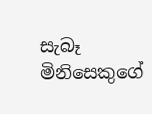සැබෑ මිනිසෙකුගේ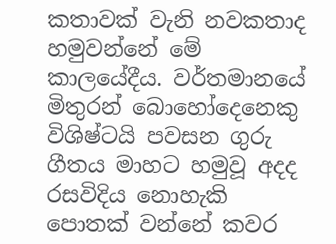කතාවක් වැනි නවකතාද හමුවන්නේ මේ කාලයේදීය. වර්තමානයේ මිතුරන් බොහෝදෙනෙකු විශිෂ්ටයි පවසන ගුරු ගීතය මාහට හමුවූ අදද රසවිදිය නොහැකි පොතක් වන්නේ කවර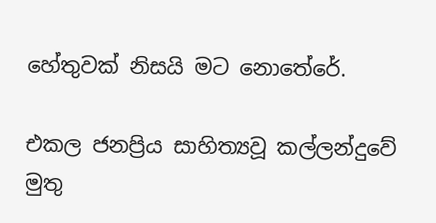හේතුවක් නිසයි මට නොතේරේ.

එකල ජනප්‍රිය සාහිත්‍යවූ කල්ලන්දුවේ මුතු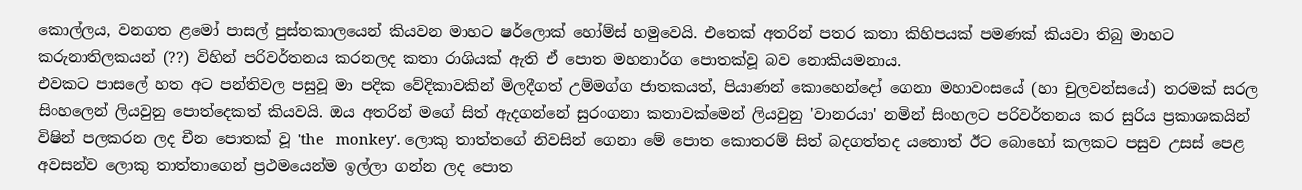කොල්ලය, වනගත ළමෝ පාසල් පුස්තකාලයෙන් කියවන මාහට ෂර්ලොක් හෝම්ස් හමුවෙයි. එතෙක් අතරින් පතර කතා කිහිපයක් පමණක් කියවා තිබු මාහට කරුනාතිලකයන් (??) විහින් පරිවර්තනය කරනලද කතා රාශියක් ඇති ඒ පොත මහනාර්ග පොතක්වූ බව නොකියමනාය.
එවකට පාසලේ හත අට පන්තිවල පසුවූ මා පදික වේදිකාවකින් මිලදීගත් උම්මග්ග ජාතකයත්, පියාණන් කොහෙන්දෝ ගෙනා මහාවංසයේ (හා චුලවන්සයේ) තරමක් සරල සිංහලෙන් ලියවුනු පොත්දෙකත් කියවයි. ඔය අතරින් මගේ සිත් ඇදගන්නේ සුරංගනා කතාවක්මෙන් ලියවුනු 'වානරයා' නමින් සිංහලට පරිවර්තනය කර සුරිය ප්‍රකාශකයින් විෂින් පලකරන ලද චීන පොතක් වූ 'the   monkey'. ලොකු තාත්තගේ නිවසින් ගෙනා මේ පොත කොතරම් සිත් බදගත්තද යතොත් ඊට බොහෝ කලකට පසුව උසස් පෙළ අවසන්ව ලොකු තාත්තාගෙන් ප්‍රථමයෙන්ම ඉල්ලා ගන්න ලද පොත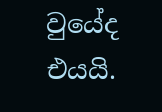වුයේද එයයි.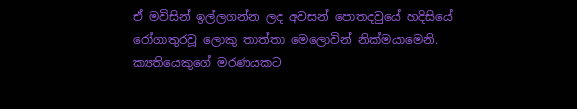ඒ මවිසින් ඉල්ලගන්න ලද අවසන් පොතදවුයේ හදිසියේ රෝගාතුරවූ ලොකු තාත්තා මෙලොවින් නික්මයාමෙනි. ක්‍යතියෙකුගේ මරණයකට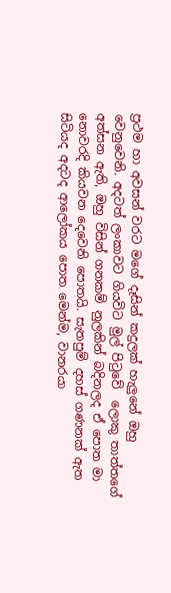ප්‍රථම හා අවසන් වරට මගේ දෑසින් කදුලක් හැලුනේ ඔහු වෙනුවෙනි. අදටත් ලංකාවට ගියවිට මුල් පිටුවේ  ලොකු තාත්තගේ අත්සන ඇති, ඔහු විසින් ගනකම් නුලකින් බදිනලද ඒ පොත මා නොවරදි කියවන දෙවෙනි පොතයි. සැතපුම් දහස් ගණනක් ඇත සිටියද අදටද ආලෝකය පොත මෙන්ම, වානරයා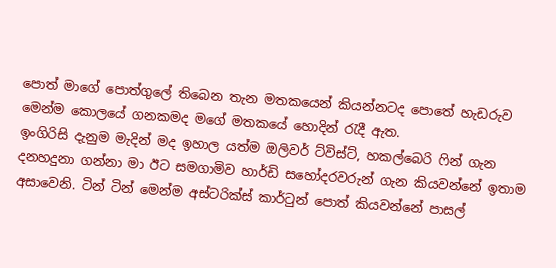පොත් මාගේ පොත්ගුලේ තිබෙන තැන මතකයෙන් කියන්නටද පොතේ හැඩරුව මෙන්ම කොලයේ ගනකමද මගේ මතකයේ හොදින් රැදී ඇත.
ඉංගිරිසි දැනුම මැදින් මද ඉහාල යත්ම ඔලිවර් ට්විස්ට්, හකල්බෙරි ෆින් ගැන දනහදුනා ගන්නා මා ඊට සමගාමිව හාර්ඩි සහෝදරවරුන් ගැන කියවන්නේ ඉතාම අසාවෙනි. ටින් ටින් මෙන්ම අස්ටරික්ස් කාර්ටුන් පොත් කියවන්නේ පාසල්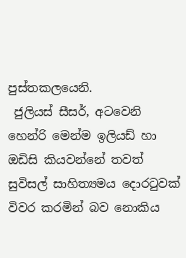පුස්තකලයෙනි.
 ජුලියස් සීසර්, අටවෙනි හෙන්රි මෙන්ම ඉලියඩ් හා ඔඩිසි කියවන්නේ තවත් සුවිසල් සාහිත්‍යමය දොරටුවක් විවර කරමින් බව නොකිය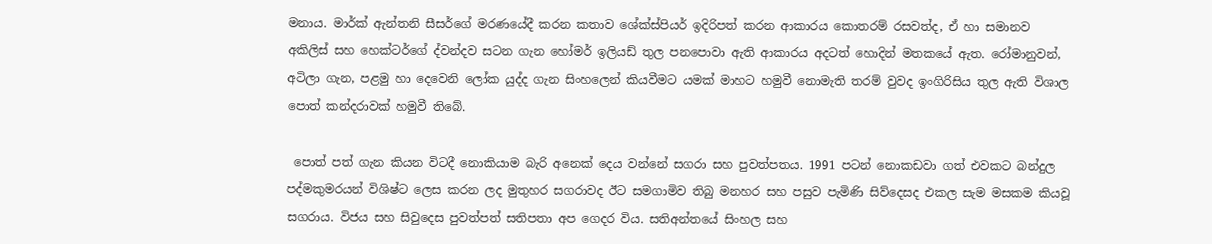මනාය. මාර්ක් ඇන්තනි සීසර්ගේ මරණයේදී කරන කතාව ශේක්ස්පියර් ඉදිරිපත් කරන ආකාරය කොතරම් රසවත්ද, ඒ හා සමානව අකිලිස් සහ හෙක්ටර්ගේ ද්වන්දව සටන ගැන හෝමර් ඉලියඩ් තුල පනපොවා ඇති ආකාරය අදටත් හොදින් මතකයේ ඇත. රෝමානුවන්, අටිලා ගැන, පළමු හා දෙවෙනි ලෝක යුද්ද ගැන සිංහලෙන් කියවීමට යමක් මාහට හමුවී නොමැති තරම් වුවද ඉංගිරිසිය තුල ඇති විශාල පොත් කන්දරාවක් හමුවී තිබේ.

 පොත් පත් ගැන කියන විටදී නොකියාම බැරි අනෙක් දෙය වන්නේ සගරා සහ පුවත්පතය. 1991 පටන් නොකඩවා ගත් එවකට බන්දුල පද්මකුමරයන් විශිෂ්ට ලෙස කරන ලද මුතුහර සගරාවද ඊට සමගාමිව තිබු මනහර සහ පසුව පැමිණි සිව්දෙසද එකල සැම මසකම කියවූ සගරාය. විජය සහ සිවුදෙස පුවත්පත් සතිපතා අප ගෙදර විය. සතිඅන්තයේ සිංහල සහ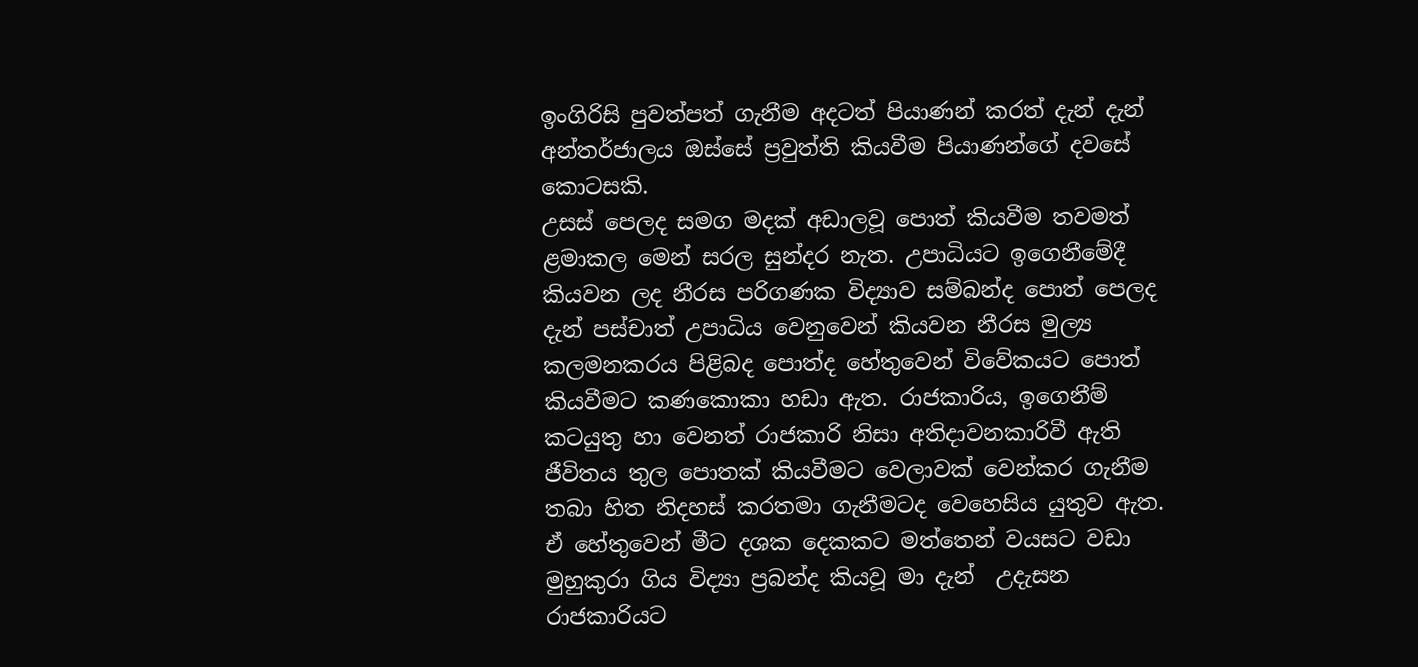ඉංගිරිසි පුවත්පත් ගැනීම අදටත් පියාණන් කරත් දැන් දැන් අන්තර්ජාලය ඔස්සේ ප්‍රවුත්ති කියවීම පියාණන්ගේ දවසේ කොටසකි.
උසස් පෙලද සමග මදක් අඩාලවූ පොත් කියවීම තවමත් ළමාකල මෙන් සරල සුන්දර නැත. උපාධියට ඉගෙනීමේදී කියවන ලද නීරස පරිගණක විද්‍යාව සම්බන්ද පොත් පෙලද දැන් පස්චාත් උපාධිය වෙනුවෙන් කියවන නීරස මුල්‍ය කලමනකරය පිළිබද පොත්ද හේතුවෙන් විවේකයට පොත් කියවීමට කණකොකා හඩා ඇත. රාජකාරිය, ඉගෙනීම් කටයුතු හා වෙනත් රාජකාරි නිසා අතිදාවනකාරිවී ඇති ජීවිතය තුල පොතක් කියවීමට වෙලාවක් වෙන්කර ගැනීම තබා හිත නිදහස් කරතමා ගැනීමටද වෙහෙසිය යුතුව ඇත.
ඒ හේතුවෙන් මීට දශක දෙකකට මත්තෙන් වයසට වඩා මුහුකුරා ගිය විද්‍යා ප්‍රබන්ද කියවූ මා දැන්  උදැසන රාජකාරියට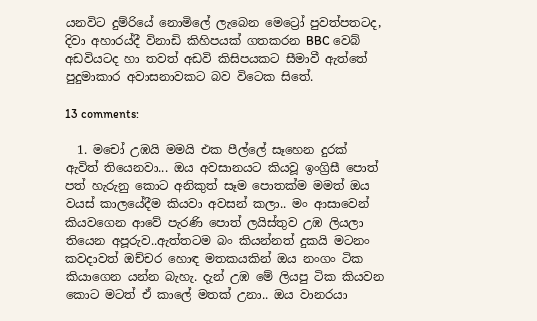යනවිට දුම්රියේ නොමිලේ ලැබෙන මෙට්‍රෝ පුවත්පතටද, දිවා අහාරය්දී විනාඩි කිහිපයක් ගතකරන BBC වෙබ් අඩවියටද හා තවත් අඩවි කිසිපයකට සීමාවී ඇත්තේ පුදුමාකාර අවාසනාවකට බව විටෙක සිතේ.

13 comments:

  1. මචෝ උඹයි මමයි එක පීල්ලේ සෑහෙන දුරක් ඇවිත් තියෙනවා... ඔය අවසානයට කියවූ ඉංග්‍රිසී පොත් පත් හැරුනු කොට අනිකුත් සෑම පොතක්ම මමත් ඔය වයස් කාලයේදීම කියවා අවසන් කලා.. මං ආසාවෙන් කියවගෙන ආවේ පැරණි පොත් ලයිස්තුව උඹ ලියලා තියෙන අපූරුව..ඇත්තටම බං කියන්නත් දුකයි මටනං කවදාවත් ඔච්චර හොඳ මතකයකින් ඔය නංගං ටික කියාගෙන යන්න බැහැ. දැන් උඹ මේ ලියපු ටික කියවන කොට මටත් ඒ කාලේ මතක් උනා.. ඔය වානරයා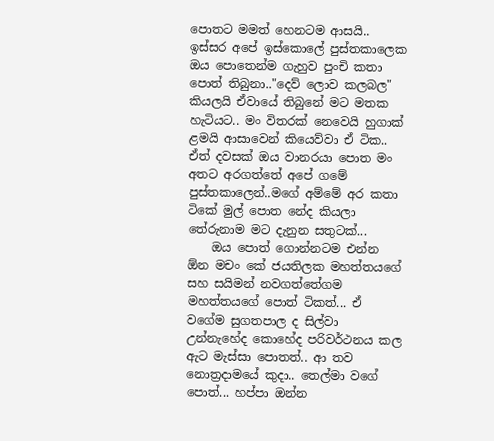පොතට මමත් හෙනටම ආසයි.. ඉස්සර අපේ ඉස්කොලේ පුස්තකාලෙක ඔය පොතෙන්ම ගැහුව පුංචි කතා පොත් තිබුනා.."දෙව් ලොව කලබල" කියලයි ඒවායේ තිබුනේ මට මතක හැටියට.. මං විතරක් නෙවෙයි හුගාක් ළමයි ආසාවෙන් කියෙව්වා ඒ ටික.. ඒත් දවසක් ඔය වානරයා පොත මං අතට අරගත්තේ අපේ ගමේ පුස්තකාලෙන්..මගේ අම්මේ අර කතා ටිකේ මුල් පොත නේද කියලා තේරුනාම මට දැනුන සතුටක්...
    ඔය පොත් ගොන්නටම එන්න ඕන මචං කේ ජයතිලක මහත්තයගේ සහ සයිමන් නවගත්තේගම මහත්තයගේ පොත් ටිකත්... ඒ වගේම සුගතපාල ද සිල්වා උන්නැහේද කොහේද පරිවර්ථනය කල ඇට මැස්සා පොතත්.. ආ තව නොත්‍රදාමයේ කුදා.. තෙල්මා වගේ පොත්... හප්පා ඔන්න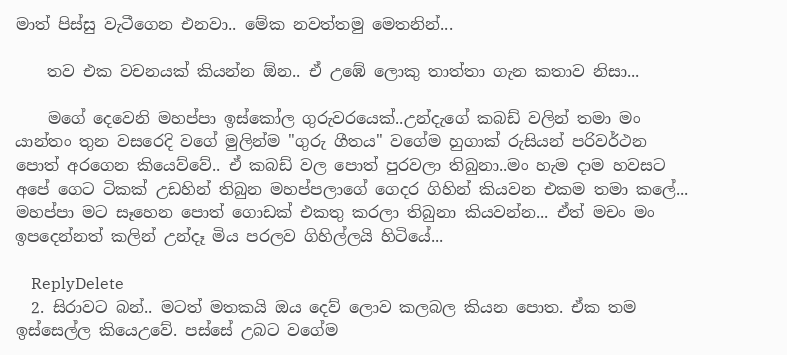මාත් පිස්සු වැටීගෙන එනවා.. මේක නවත්තමු මෙතනින්...

    තව එක වචනයක් කියන්න ඕන.. ඒ උඹේ ලොකු තාත්තා ගැන කතාව නිසා...

    මගේ දෙවෙනි මහප්පා ඉස්කෝල ගුරුවරයෙක්..උන්දැගේ කබඩ් වලින් තමා මං යාන්තං තුන වසරෙදි වගේ මුලින්ම "ගුරු ගීතය" වගේම හුගාක් රුසියන් පරිවර්ථන පොත් අරගෙන කියෙව්වේ.. ඒ කබඩ් වල පොත් පුරවලා තිබුනා..මං හැම දාම හවසට අපේ ගෙට ටිකක් උඩහින් තිබුන මහප්පලාගේ ගෙදර ගිහින් කියවන එකම තමා කලේ... මහප්පා මට සෑහෙන පොත් ගොඩක් එකතු කරලා තිබුනා කියවන්න... ඒත් මචං මං ඉපදෙන්නත් කලින් උන්දෑ මිය පරලව ගිහිල්ලයි හිටියේ...

    ReplyDelete
  2. සිරාවට බන්.. මටත් මතකයි ඔය දෙව් ලොව කලබල කියන පොත. ඒක තම ඉස්සෙල්ල කියෙඋවේ. පස්සේ උබට වගේම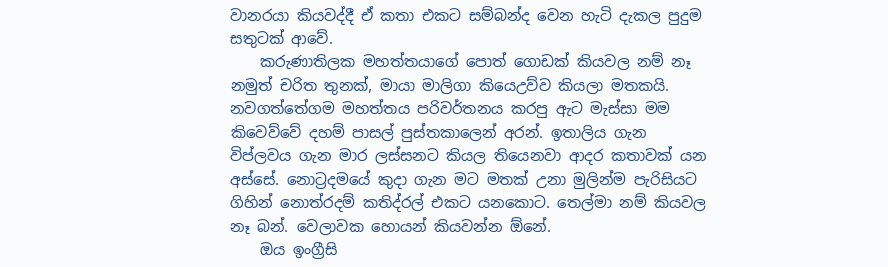වානරයා කියවද්දී ඒ කතා එකට සම්බන්ද වෙන හැටි දැකල පුදුම සතුටක් ආවේ.
    කරුණාතිලක මහත්තයාගේ පොත් ගොඩක් කියවල නම් නෑ නමුත් චරිත තුනක්, මායා මාලිගා කියෙඋව්ව කියලා මතකයි. නවගත්තේගම මහත්තය පරිවර්තනය කරපු ඇට මැස්සා මම කිවෙව්වේ දහම් පාසල් පුස්තකාලෙන් අරන්. ඉතාලිය ගැන විප්ලවය ගැන මාර ලස්සනට කියල තියෙනවා ආදර කතාවක් යන අස්සේ. නොට්‍රදමයේ කුදා ගැන මට මතක් උනා මුලින්ම පැරිසියට ගිහින් නොත්රදම් කතිද්රල් එකට යනකොට. තෙල්මා නම් කියවල නෑ බන්. වෙලාවක හොයන් කියවන්න ඕනේ.
    ඔය ඉංග්‍රීසි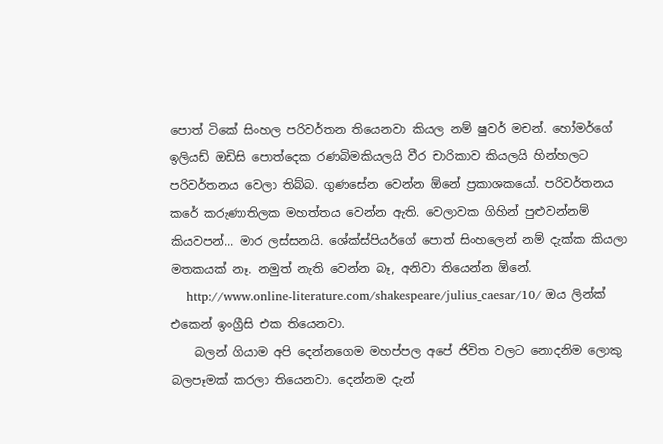පොත් ටිකේ සිංහල පරිවර්තන තියෙනවා කියල නම් ෂුවර් මචන්. හෝමර්ගේ ඉලියඩ් ඔඩිසි පොත්දෙක රණබිමකියලයි වීර චාරිකාව කියලයි හින්හලට පරිවර්තනය වෙලා තිබ්බ. ගුණසේන වෙන්න ඕනේ ප්‍රකාශකයෝ. පරිවර්තනය කරේ කරුණාතිලක මහත්තය වෙන්න ඇති. වෙලාවක ගිහින් පුළුවන්නම් කියවපන්... මාර ලස්සනයි. ශේක්ස්පියර්ගේ පොත් සිංහලෙන් නම් දැක්ක කියලා මතකයක් නෑ. නමුත් නැති වෙන්න බෑ, අනිවා තියෙන්න ඕනේ.
    http://www.online-literature.com/shakespeare/julius_caesar/10/ ඔය ලින්ක් එකෙන් ඉංග්‍රීසි එක තියෙනවා.
    බලන් ගියාම අපි දෙන්නගෙම මහප්පල අපේ ජිවිත වලට නොදනිම ලොකු බලපෑමක් කරලා තියෙනවා. දෙන්නම දැන්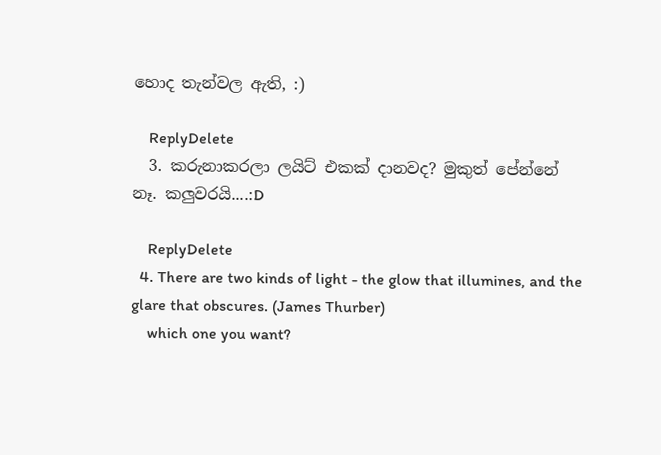හොද තැන්වල ඇති, :)

    ReplyDelete
  3. කරුනාකරලා ලයිට් එකක් දානවද? මුකුත් පේන්නේ නෑ. කලුවරයි....:D

    ReplyDelete
  4. There are two kinds of light - the glow that illumines, and the glare that obscures. (James Thurber)
    which one you want?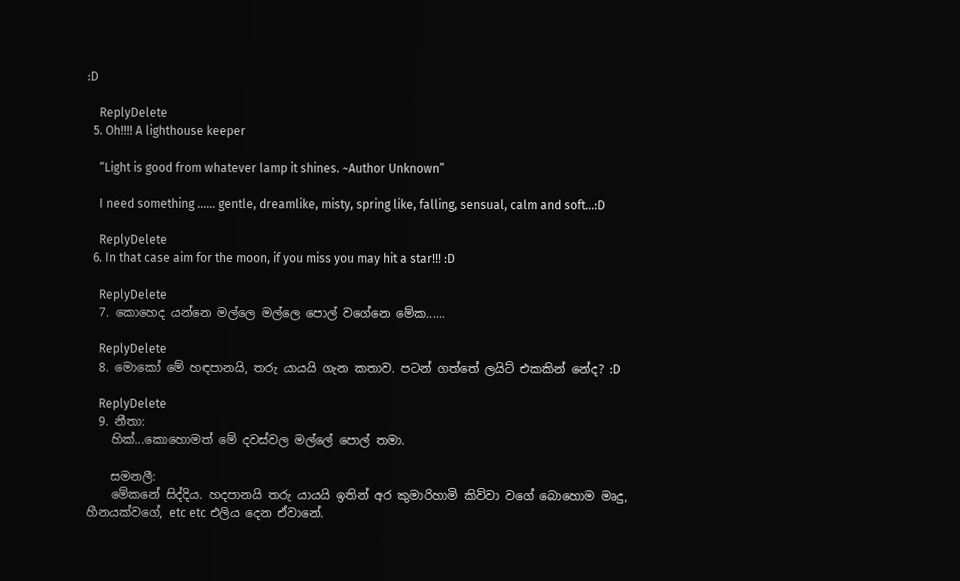:D

    ReplyDelete
  5. Oh!!!! A lighthouse keeper

    “Light is good from whatever lamp it shines. ~Author Unknown”

    I need something …… gentle, dreamlike, misty, spring like, falling, sensual, calm and soft...:D

    ReplyDelete
  6. In that case aim for the moon, if you miss you may hit a star!!! :D

    ReplyDelete
  7. කොහෙද යන්නෙ මල්ලෙ මල්ලෙ පොල් වගේනෙ මේක......

    ReplyDelete
  8. මොකෝ මේ හඳපානයි, තරු යායයි ගැන කතාව. පටන් ගත්තේ ලයිට් එකකින් නේද? :D

    ReplyDelete
  9. නීතා:
    හික්...කොහොමත් මේ දවස්වල මල්ලේ පොල් තමා.

    සමනලී:
    මේකනේ සිද්දිය. හදපානයි තරු යායයි ඉතින් අර කුමාරිහාමි කිව්වා වගේ බොහොම මෘදු, හීනයක්වගේ, etc etc එලිය දෙන ඒවානේ.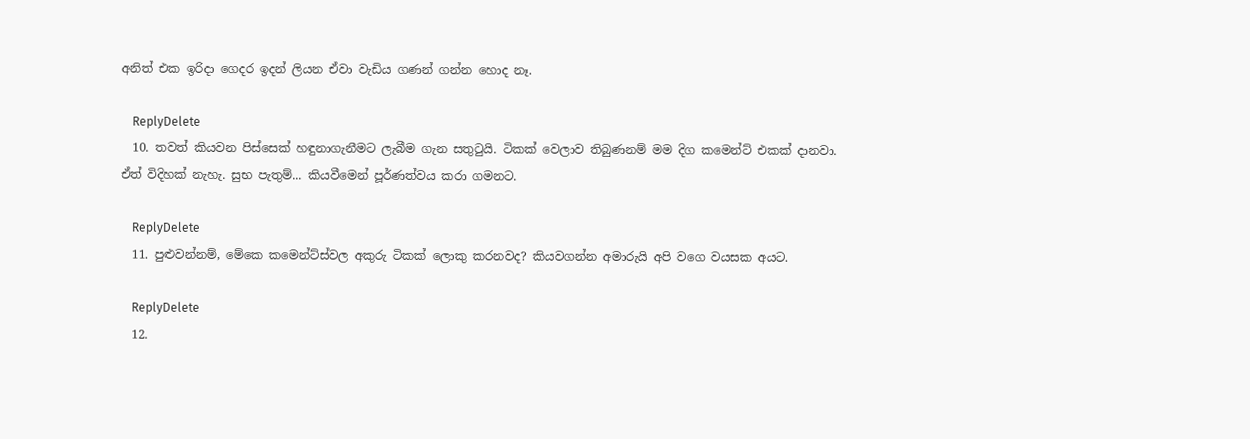අනිත් එක ඉරිදා ගෙදර ඉදන් ලියන ඒවා වැඩිය ගණන් ගන්න හොද නෑ.

    ReplyDelete
  10. තවත් කියවන පිස්සෙක් හඳුනාගැනීමට ලැබීම ගැන සතුටුයි. ටිකක් වෙලාව තිබුණනම් මම දිග කමෙන්ට් එකක් දානවා. ඒත් විදිහක් නැහැ. සුභ පැතුම්... කියවීමෙන් පූර්ණත්වය කරා ගමනට.

    ReplyDelete
  11. පුළුවන්නම්, මේකෙ කමෙන්ට්ස්වල අකුරු ටිකක් ලොකු කරනවද? කියවගන්න අමාරුයි අපි වගෙ වයසක අයට.

    ReplyDelete
  12.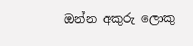ඔන්න අකුරු ලොකු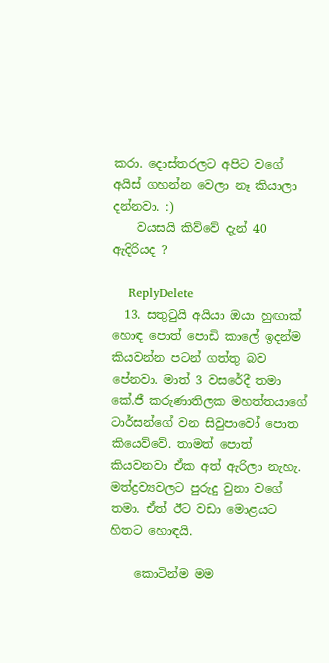කරා. දොස්තරලට අපිට වගේ අයිස් ගහන්න වෙලා නෑ කියාලා දන්නවා. :)
    වයසයි කිව්වේ දැන් 40 ඇදිරියද ?

    ReplyDelete
  13. සතුටුයි අයියා ඔයා හුඟාක් හොඳ පොත් පොඩි කාලේ ඉදන්ම කියවන්න පටන් ගත්තු බව පේනවා. මාත් 3 වසරේදී තමා කේ.ජී කරුණාතිලක මහත්තයාගේ ටාර්සන්ගේ වන සිවුපාවෝ පොත කියෙව්වේ. තාමත් පොත් කියවනවා ඒක අත් ඇරිලා නැහැ. මත්ද්‍රව්‍යවලට පුරුදු වුනා වගේ තමා. ඒත් ඊට වඩා මොළයට හිතට හොඳයි.

    කොටින්ම මම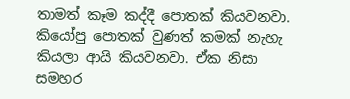තාමත් කෑම කද්දී පොතක් කියවනවා. කියෝපු පොතක් වුණත් කමක් නැහැ කියලා ආයි කියවනවා. ඒක නිසා සමහර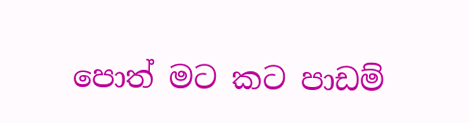පොත් මට කට පාඩම්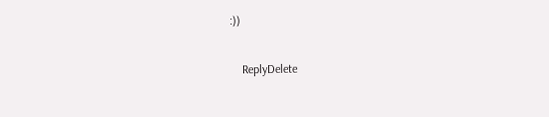:))

    ReplyDelete